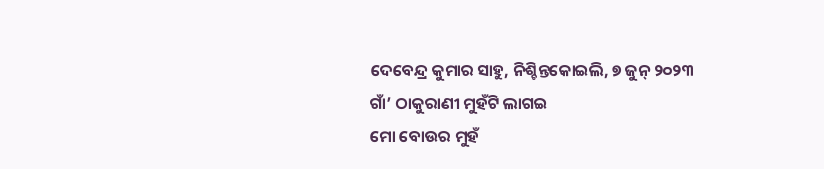ଦେବେନ୍ଦ୍ର କୁମାର ସାହୁ, ନିଶ୍ଚିନ୍ତକୋଇଲି, ୭ ଜୁନ୍ ୨୦୨୩
ଗାଁ’ ଠାକୁରାଣୀ ମୁହଁଟି ଲାଗଇ
ମୋ ବୋଉର ମୁହଁ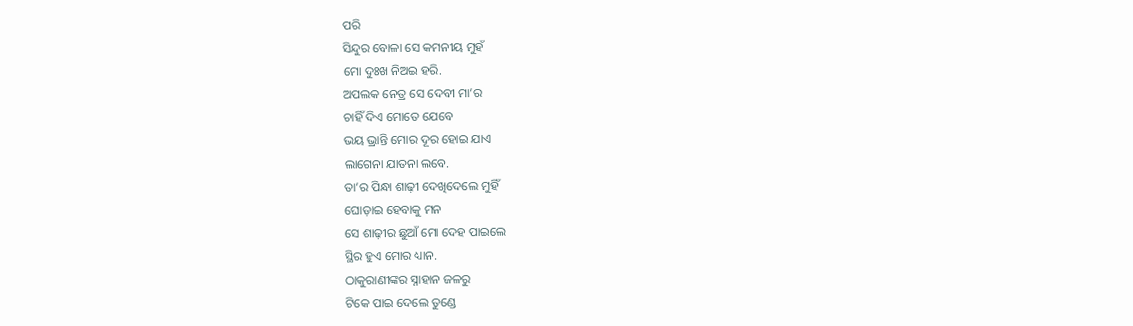ପରି
ସିନ୍ଦୁର ବୋଳା ସେ କମନୀୟ ମୁହଁ
ମୋ ଦୁଃଖ ନିଅଇ ହରି.
ଅପଲକ ନେତ୍ର ସେ ଦେବୀ ମା’ର
ଚାହିଁ ଦିଏ ମୋତେ ଯେବେ
ଭୟ ଭ୍ରାନ୍ତି ମୋର ଦୂର ହୋଇ ଯାଏ
ଲାଗେନା ଯାତନା ଲବେ.
ତା’ର ପିନ୍ଧା ଶାଢ଼ୀ ଦେଖିଦେଲେ ମୁହିଁ
ଘୋଡ଼ାଇ ହେବାକୁ ମନ
ସେ ଶାଢ଼ୀର ଛୁଆଁ ମୋ ଦେହ ପାଇଲେ
ସ୍ଥିର ହୁଏ ମୋର ଧ୍ୟାନ.
ଠାକୁରାଣୀଙ୍କର ସ୍ନାହାନ ଜଳରୁ
ଟିକେ ପାଇ ଦେଲେ ତୁଣ୍ଡେ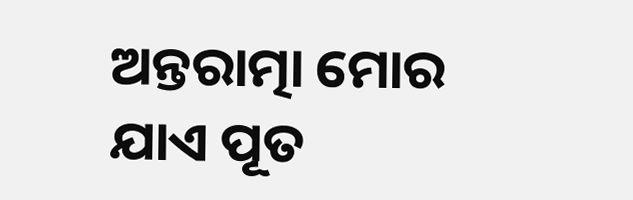ଅନ୍ତରାତ୍ମା ମୋର ଯାଏ ପୂତ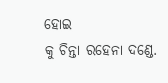ହୋଇ
କୁ ଚିନ୍ତା ରହେନା ଦଣ୍ଡେ.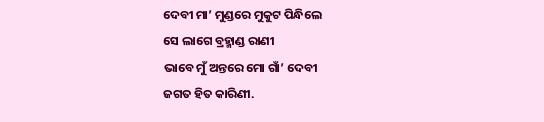ଦେବୀ ମା’ ମୁଣ୍ଡରେ ମୁକୁଟ ପିନ୍ଧିଲେ
ସେ ଲାଗେ ବ୍ରହ୍ମାଣ୍ଡ ରାଣୀ
ଭାବେ ମୁଁ ଅନ୍ତରେ ମୋ ଗାଁ’ ଦେବୀ
ଜଗତ ହିତ କାରିଣୀ.